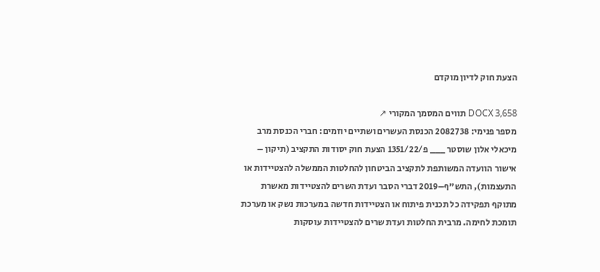הצעת חוק לדיון מוקדם

DOCX 3,658 תווים המסמך המקורי ↗
מספר פנימי: 2082738 הכנסת העשרים ושתיים יוזמים: חברי הכנסת מרב מיכאלי אלון שוסטר ___ פ/1351/22 הצעת חוק יסודות התקציב (תיקון – אישור הוועדה המשותפת לתקציב הביטחון להחלטות הממשלה להצטיידות או התעצמות), התש"ף–2019 דברי הסבר ועדת השרים להצטיידות מאשרת מתוקף תפקידה כל תכנית פיתוח או הצטיידות חדשה במערכות נשק או מערכת תומכת לחימה. מרבית החלטות ועדת שרים להצטיידות עוסקות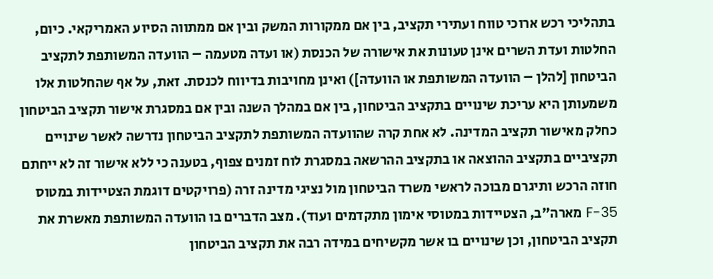בתהליכי רכש ארוכי טווח ועתירי תקציב, בין אם ממקורות המשק ובין אם ממתווה הסיוע האמריקאי. כיום, החלטות ועדת השרים אינן טעונות את אישורה של הכנסת (או ועדה מטעמה – הוועדה המשותפת לתקציב הביטחון [להלן – הוועדה המשותפת או הוועדה]) ואינן מחויבות בדיווח לכנסת. זאת, על אף שהחלטות אלו משמעותן היא עריכת שינויים בתקציב הביטחון, בין אם במהלך השנה ובין אם במסגרת אישור תקציב הביטחון כחלק מאישור תקציב המדינה. לא אחת קרה שהוועדה המשותפת לתקציב הביטחון נדרשה לאשר שינויים תקציביים בתקציב ההוצאה או בתקציב ההרשאה במסגרת לוח זמנים צפוף, בטענה כי ללא אישור זה לא ייחתם חוזה הרכש ותיגרם מבוכה לראשי משרד הביטחון מול נציגי מדינה זרה (פרויקטים דוגמת הצטיידות במטוס 35-F מארה"ב, הצטיידות במטוסי אימון מתקדמים ועוד). מצב הדברים בו הוועדה המשותפת מאשרת את תקציב הביטחון, וכן שינויים בו אשר מקשיחים במידה רבה את תקציב הביטחון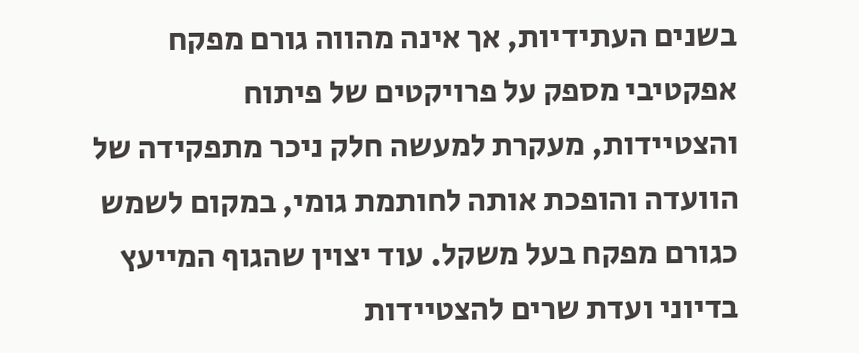בשנים העתידיות, אך אינה מהווה גורם מפקח אפקטיבי מספק על פרויקטים של פיתוח והצטיידות, מעקרת למעשה חלק ניכר מתפקידה של הוועדה והופכת אותה לחותמת גומי, במקום לשמש כגורם מפקח בעל משקל. עוד יצוין שהגוף המייעץ בדיוני ועדת שרים להצטיידות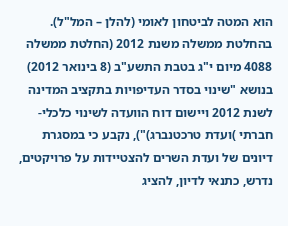הוא המטה לביטחון לאומי (להלן – המל"ל). בהחלטת ממשלה משנת 2012 (החלטת ממשלה 4088 מיום י"ג בטבת התשע"ב (8 בינואר 2012) בנושא "שינוי בסדר העדיפויות בתקציב המדינה לשנת 2012 ויישום דוח הוועדה לשינוי כלכלי-חברתי )ועדת טרכטנברג)"), נקבע כי במסגרת דיונים של ועדת השרים להצטיידות על פרויקטים, נדרש, כתנאי לדיון, להציג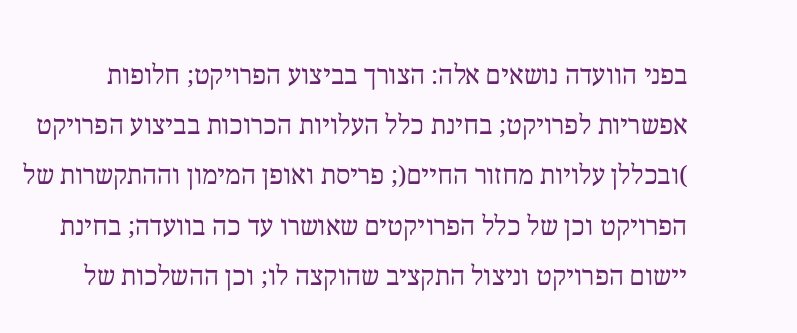בפני הוועדה נושאים אלה: הצורך בביצוע הפרויקט; חלופות אפשריות לפרויקט; בחינת כלל העלויות הכרוכות בביצוע הפרויקט )ובכללן עלויות מחזור החיים(; פריסת ואופן המימון וההתקשרות של הפרויקט וכן של כלל הפרויקטים שאושרו עד כה בוועדה; בחינת יישום הפרויקט וניצול התקציב שהוקצה לו; וכן ההשלכות של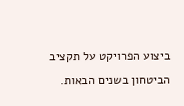ביצוע הפרויקט על תקציב הביטחון בשנים הבאות.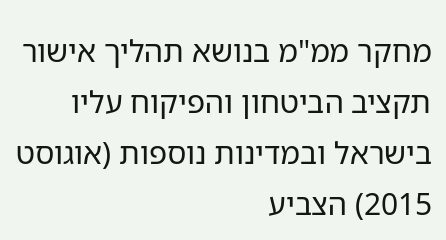מחקר ממ"מ בנושא תהליך אישור תקציב הביטחון והפיקוח עליו בישראל ובמדינות נוספות (אוגוסט 2015) הצביע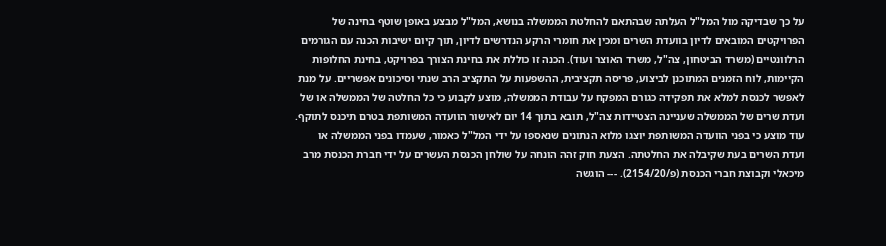על כך שבדיקה מול המל"ל העלתה שבהתאם להחלטת הממשלה בנושא, המל"ל מבצע באופן שוטף בחינה של הפרויקטים המובאים לדיון בוועדת השרים ומכין את חומרי הרקע הנדרשים לדיון, תוך קיום ישיבות הכנה עם הגורמים הרלוונטיים (משרד הביטחון, צה"ל, משרד האוצר ועוד). הכנה זו כוללת את בחינת הצורך בפרויקט, בחינת החלופות הקיימות, לוח הזמנים המתוכנן לביצוע, פריסה תקציבית, ההשפעות על התקציב הרב שנתי וסיכונים אפשריים. על מנת לאפשר לכנסת למלא את תפקידה כגורם המפקח על עבודת הממשלה, מוצע לקבוע כי כל החלטה של הממשלה או של ועדת שרים של הממשלה שעניינה הצטיידות צה"ל, תובא בתוך 14 יום לאישור הוועדה המשותפת בטרם תיכנס לתוקף. עוד מוצע כי בפני הוועדה המשותפת יוצגו מלוא הנתונים שנאספו על ידי המל"ל כאמור, שעמדו בפני הממשלה או ועדת השרים בעת שקיבלה את החלטתה. הצעת חוק זהה הונחה על שולחן הכנסת העשרים על ידי חברת הכנסת מרב מיכאלי וקבוצת חברי הכנסת (פ/2154/20). --- הוגשה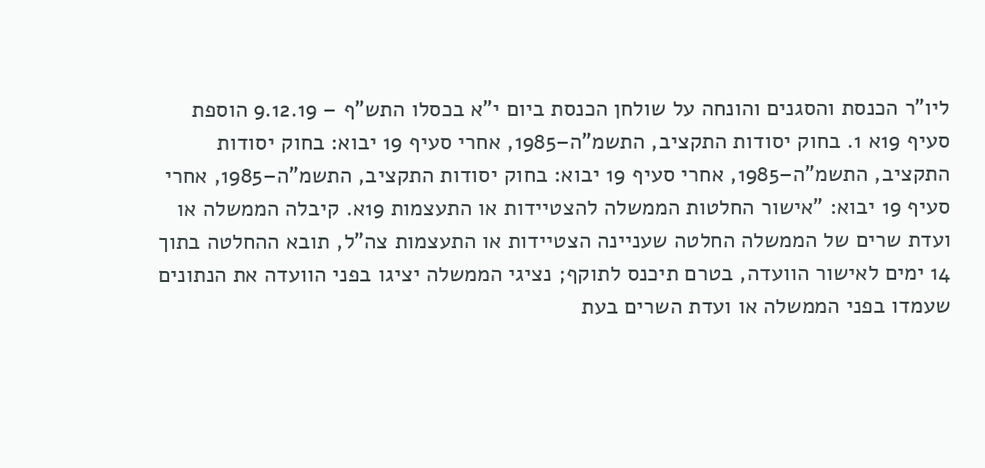ליו"ר הכנסת והסגנים והונחה על שולחן הכנסת ביום י"א בכסלו התש"ף – 9.12.19 הוספת סעיף 19א 1. בחוק יסודות התקציב, התשמ"ה–1985, אחרי סעיף 19 יבוא: בחוק יסודות התקציב, התשמ"ה–1985, אחרי סעיף 19 יבוא: בחוק יסודות התקציב, התשמ"ה–1985, אחרי סעיף 19 יבוא: "אישור החלטות הממשלה להצטיידות או התעצמות 19א. קיבלה הממשלה או ועדת שרים של הממשלה החלטה שעניינה הצטיידות או התעצמות צה"ל, תובא ההחלטה בתוך 14 ימים לאישור הוועדה, בטרם תיכנס לתוקף; נציגי הממשלה יציגו בפני הוועדה את הנתונים שעמדו בפני הממשלה או ועדת השרים בעת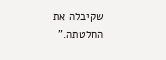שקיבלה את החלטתה."